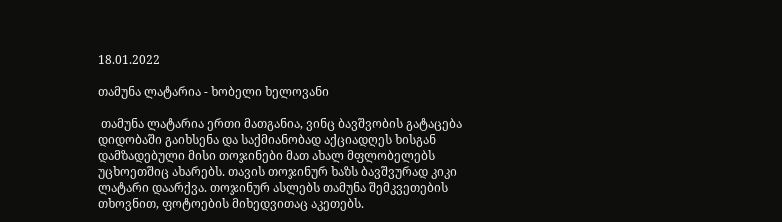18.01.2022

თამუნა ლატარია - ხობელი ხელოვანი

 თამუნა ლატარია ერთი მათგანია, ვინც ბავშვობის გატაცება დიდობაში გაიხსენა და საქმიანობად აქციადღეს ხისგან დამზადებული მისი თოჯინები მათ ახალ მფლობელებს უცხოეთშიც ახარებს. თავის თოჯინურ ხაზს ბავშვურად კიკი ლატარი დაარქვა. თოჯინურ ასლებს თამუნა შემკვეთების თხოვნით, ფოტოების მიხედვითაც აკეთებს.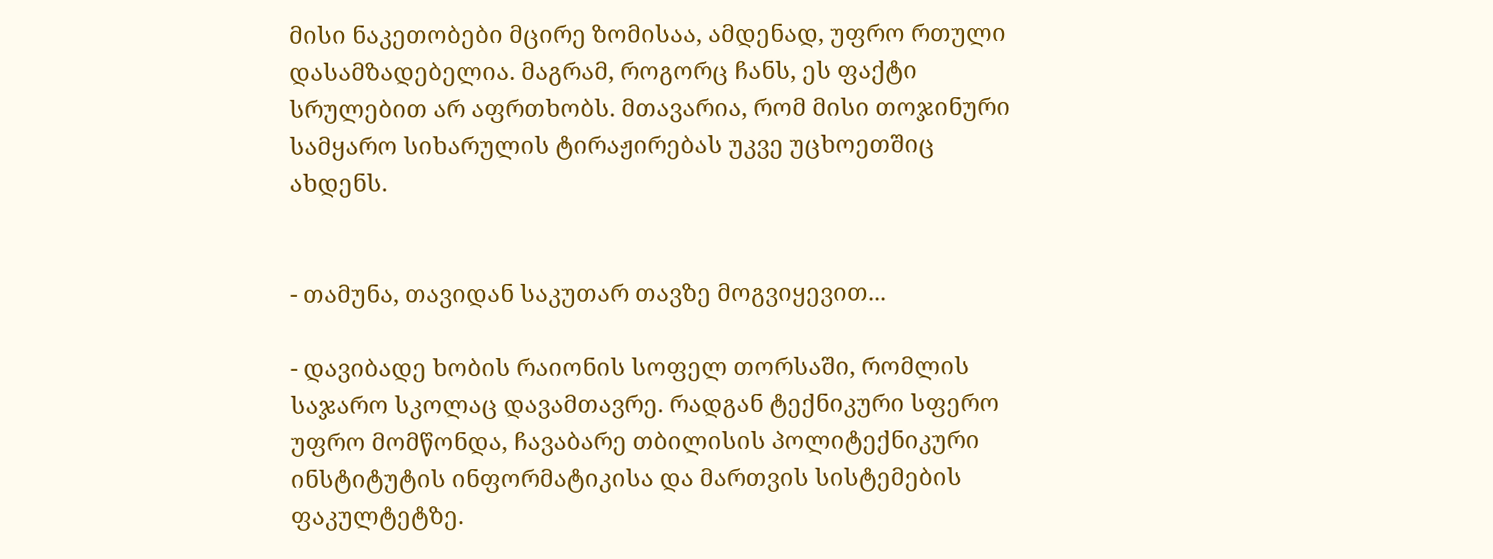მისი ნაკეთობები მცირე ზომისაა, ამდენად, უფრო რთული დასამზადებელია. მაგრამ, როგორც ჩანს, ეს ფაქტი სრულებით არ აფრთხობს. მთავარია, რომ მისი თოჯინური სამყარო სიხარულის ტირაჟირებას უკვე უცხოეთშიც ახდენს.


- თამუნა, თავიდან საკუთარ თავზე მოგვიყევით...

- დავიბადე ხობის რაიონის სოფელ თორსაში, რომლის საჯარო სკოლაც დავამთავრე. რადგან ტექნიკური სფერო უფრო მომწონდა, ჩავაბარე თბილისის პოლიტექნიკური ინსტიტუტის ინფორმატიკისა და მართვის სისტემების ფაკულტეტზე.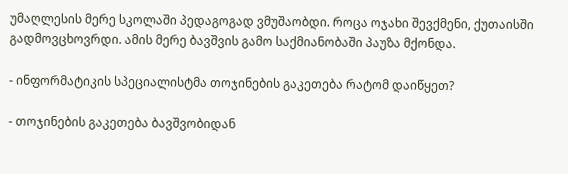უმაღლესის მერე სკოლაში პედაგოგად ვმუშაობდი. როცა ოჯახი შევქმენი, ქუთაისში გადმოვცხოვრდი. ამის მერე ბავშვის გამო საქმიანობაში პაუზა მქონდა.

- ინფორმატიკის სპეციალისტმა თოჯინების გაკეთება რატომ დაიწყეთ?

- თოჯინების გაკეთება ბავშვობიდან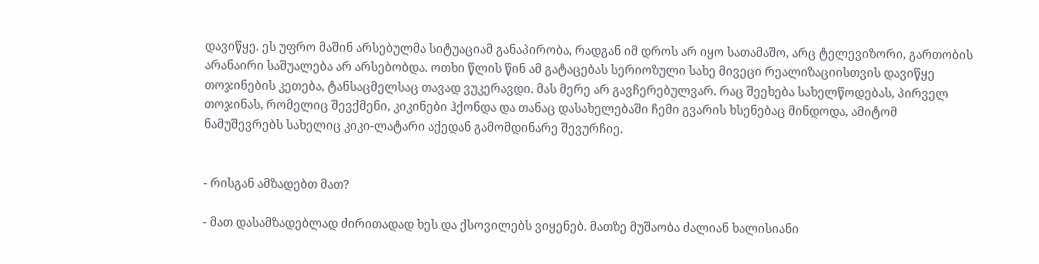დავიწყე. ეს უფრო მაშინ არსებულმა სიტუაციამ განაპირობა, რადგან იმ დროს არ იყო სათამაშო, არც ტელევიზორი, გართობის არანაირი საშუალება არ არსებობდა. ოთხი წლის წინ ამ გატაცებას სერიოზული სახე მივეცი რეალიზაციისთვის დავიწყე თოჯინების კეთება, ტანსაცმელსაც თავად ვუკერავდი. მას მერე არ გავჩერებულვარ. რაც შეეხება სახელწოდებას, პირველ თოჯინას, რომელიც შევქმენი, კიკინები ჰქონდა და თანაც დასახელებაში ჩემი გვარის ხსენებაც მინდოდა, ამიტომ ნამუშევრებს სახელიც კიკი-ლატარი აქედან გამომდინარე შევურჩიე.


- რისგან ამზადებთ მათ?

- მათ დასამზადებლად ძირითადად ხეს და ქსოვილებს ვიყენებ. მათზე მუშაობა ძალიან ხალისიანი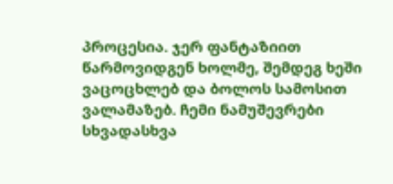პროცესია. ჯერ ფანტაზიით წარმოვიდგენ ხოლმე, შემდეგ ხეში ვაცოცხლებ და ბოლოს სამოსით ვალამაზებ. ჩემი ნამუშევრები სხვადასხვა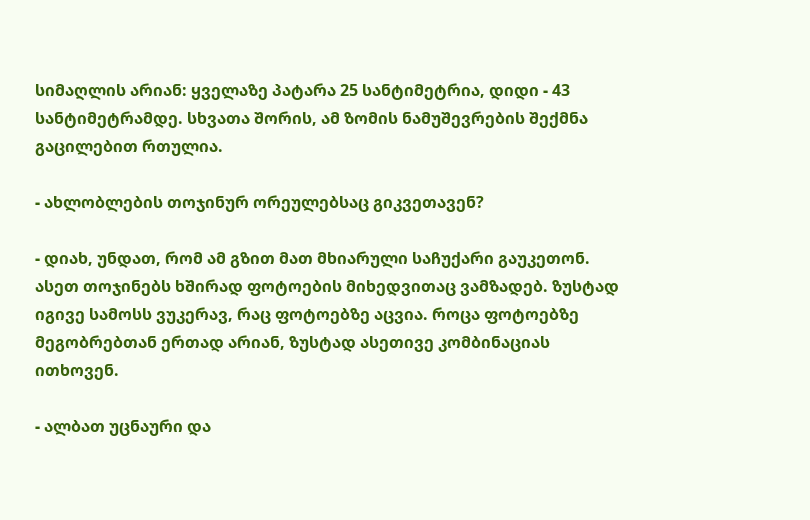სიმაღლის არიან: ყველაზე პატარა 25 სანტიმეტრია, დიდი - 43 სანტიმეტრამდე. სხვათა შორის, ამ ზომის ნამუშევრების შექმნა გაცილებით რთულია.

- ახლობლების თოჯინურ ორეულებსაც გიკვეთავენ?

- დიახ, უნდათ, რომ ამ გზით მათ მხიარული საჩუქარი გაუკეთონ. ასეთ თოჯინებს ხშირად ფოტოების მიხედვითაც ვამზადებ. ზუსტად იგივე სამოსს ვუკერავ, რაც ფოტოებზე აცვია. როცა ფოტოებზე მეგობრებთან ერთად არიან, ზუსტად ასეთივე კომბინაციას ითხოვენ.

- ალბათ უცნაური და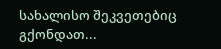სახალისო შეკვეთებიც გქონდათ...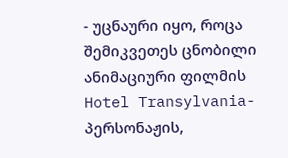- უცნაური იყო, როცა შემიკვეთეს ცნობილი ანიმაციური ფილმის Hotel Transylvania- პერსონაჟის,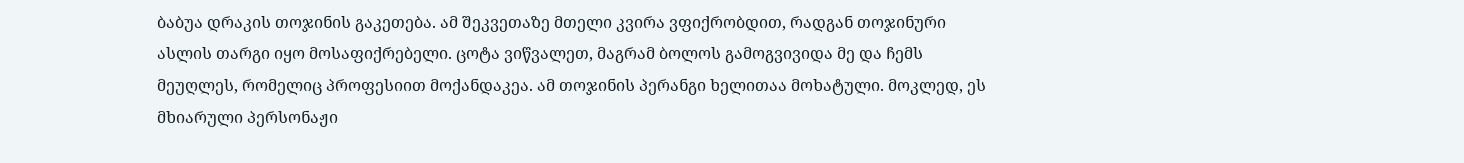ბაბუა დრაკის თოჯინის გაკეთება. ამ შეკვეთაზე მთელი კვირა ვფიქრობდით, რადგან თოჯინური ასლის თარგი იყო მოსაფიქრებელი. ცოტა ვიწვალეთ, მაგრამ ბოლოს გამოგვივიდა მე და ჩემს მეუღლეს, რომელიც პროფესიით მოქანდაკეა. ამ თოჯინის პერანგი ხელითაა მოხატული. მოკლედ, ეს მხიარული პერსონაჟი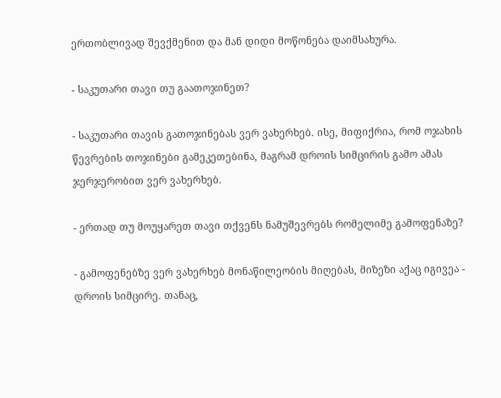ერთობლივად შევქმენით და მან დიდი მოწონება დაიმსახურა.

- საკუთარი თავი თუ გაათოჯინეთ?

- საკუთარი თავის გათოჯინებას ვერ ვახერხებ. ისე, მიფიქრია, რომ ოჯახის წევრების თოჯინები გამეკეთებინა, მაგრამ დროის სიმცირის გამო ამას ჯერჯერობით ვერ ვახერხებ.

- ერთად თუ მოუყარეთ თავი თქვენს ნამუშევრებს რომელიმე გამოფენაზე?

- გამოფენებზე ვერ ვახერხებ მონაწილეობის მიღებას, მიზეზი აქაც იგივეა - დროის სიმცირე. თანაც,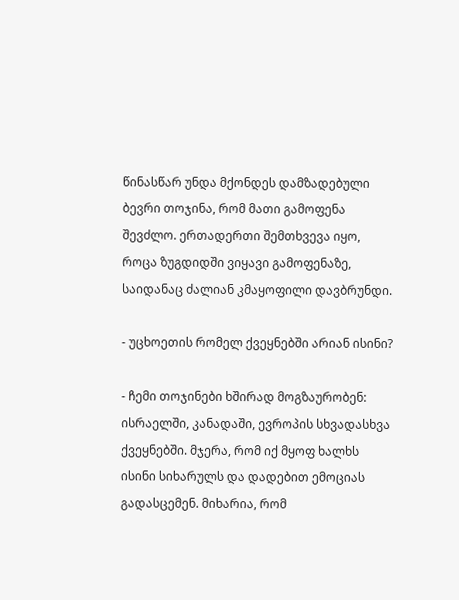წინასწარ უნდა მქონდეს დამზადებული ბევრი თოჯინა, რომ მათი გამოფენა შევძლო. ერთადერთი შემთხვევა იყო, როცა ზუგდიდში ვიყავი გამოფენაზე, საიდანაც ძალიან კმაყოფილი დავბრუნდი.

- უცხოეთის რომელ ქვეყნებში არიან ისინი?

- ჩემი თოჯინები ხშირად მოგზაურობენ: ისრაელში, კანადაში, ევროპის სხვადასხვა ქვეყნებში. მჯერა, რომ იქ მყოფ ხალხს ისინი სიხარულს და დადებით ემოციას გადასცემენ. მიხარია, რომ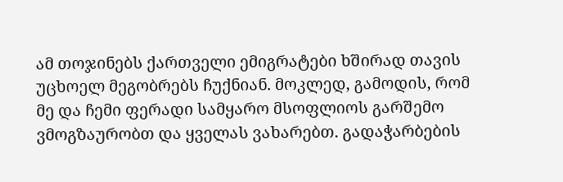ამ თოჯინებს ქართველი ემიგრატები ხშირად თავის უცხოელ მეგობრებს ჩუქნიან. მოკლედ, გამოდის, რომ მე და ჩემი ფერადი სამყარო მსოფლიოს გარშემო ვმოგზაურობთ და ყველას ვახარებთ. გადაჭარბების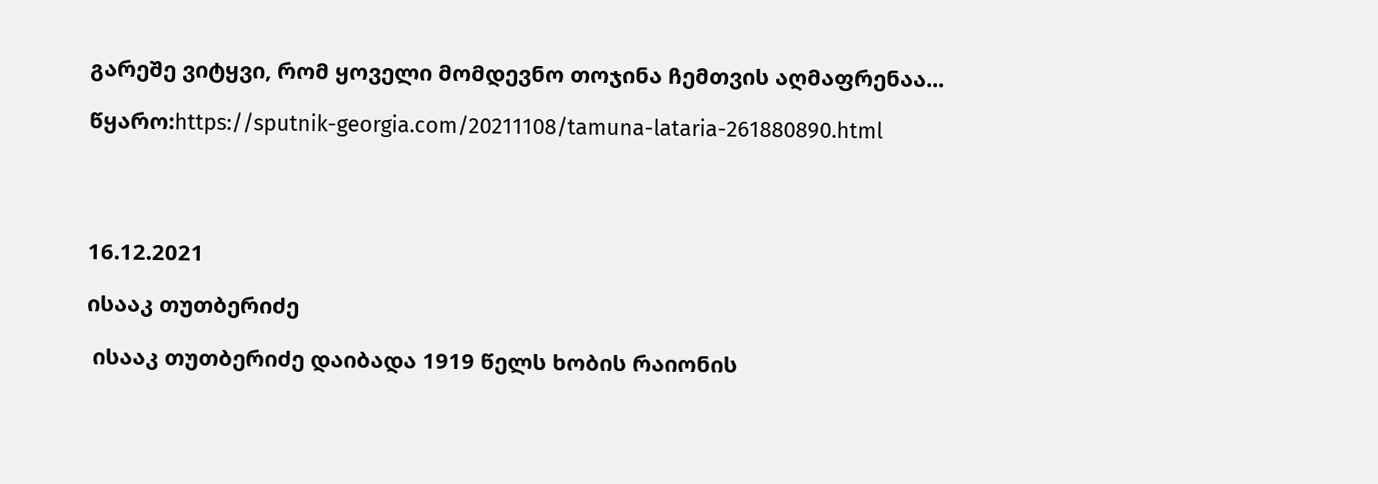გარეშე ვიტყვი, რომ ყოველი მომდევნო თოჯინა ჩემთვის აღმაფრენაა...

წყარო:https://sputnik-georgia.com/20211108/tamuna-lataria-261880890.html




16.12.2021

ისააკ თუთბერიძე

 ისააკ თუთბერიძე დაიბადა 1919 წელს ხობის რაიონის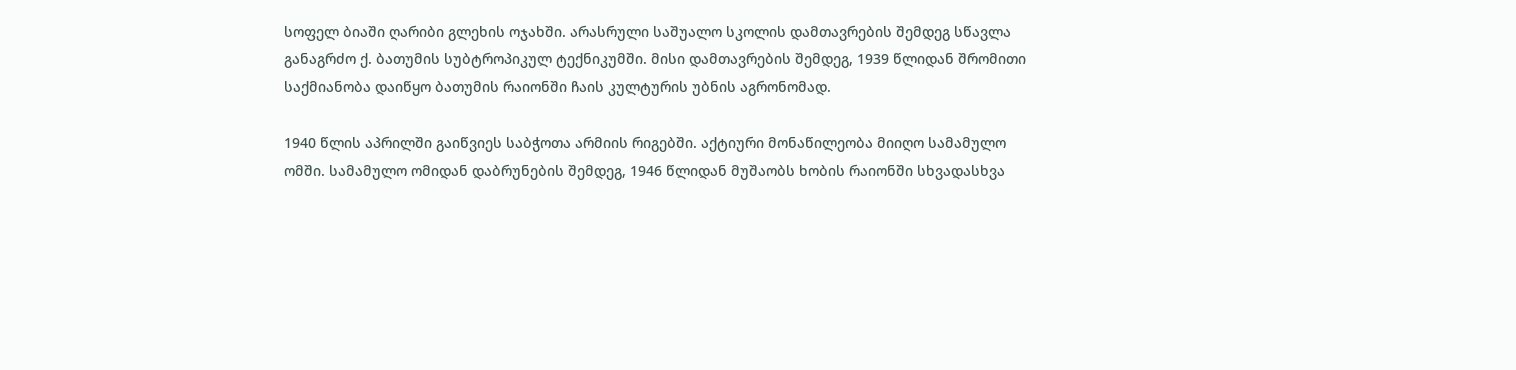სოფელ ბიაში ღარიბი გლეხის ოჯახში. არასრული საშუალო სკოლის დამთავრების შემდეგ სწავლა განაგრძო ქ. ბათუმის სუბტროპიკულ ტექნიკუმში. მისი დამთავრების შემდეგ, 1939 წლიდან შრომითი საქმიანობა დაიწყო ბათუმის რაიონში ჩაის კულტურის უბნის აგრონომად.

1940 წლის აპრილში გაიწვიეს საბჭოთა არმიის რიგებში. აქტიური მონაწილეობა მიიღო სამამულო ომში. სამამულო ომიდან დაბრუნების შემდეგ, 1946 წლიდან მუშაობს ხობის რაიონში სხვადასხვა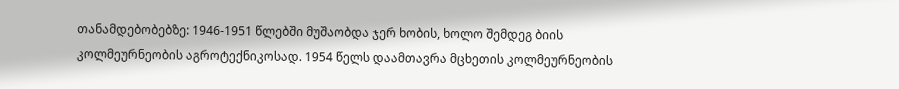თანამდებობებზე: 1946-1951 წლებში მუშაობდა ჯერ ხობის, ხოლო შემდეგ ბიის კოლმეურნეობის აგროტექნიკოსად. 1954 წელს დაამთავრა მცხეთის კოლმეურნეობის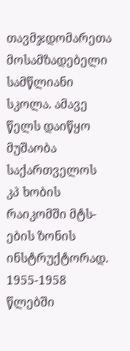თავმჯდომარეთა მოსამზადებელი სამწლიანი სკოლა. ამავე წელს დაიწყო მუშაობა საქართველოს კპ ხობის რაიკომში მტს-ების ზონის ინსტრუქტორად. 1955-1958 წლებში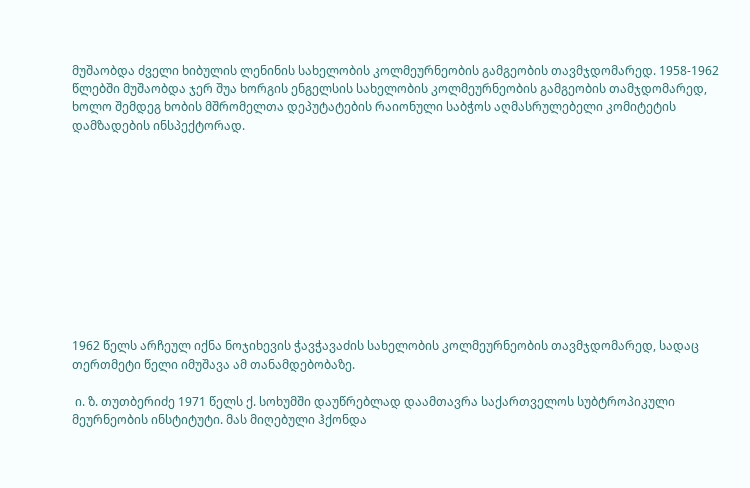მუშაობდა ძველი ხიბულის ლენინის სახელობის კოლმეურნეობის გამგეობის თავმჯდომარედ. 1958-1962 წლებში მუშაობდა ჯერ შუა ხორგის ენგელსის სახელობის კოლმეურნეობის გამგეობის თამჯდომარედ, ხოლო შემდეგ ხობის მშრომელთა დეპუტატების რაიონული საბჭოს აღმასრულებელი კომიტეტის დამზადების ინსპექტორად.











1962 წელს არჩეულ იქნა ნოჯიხევის ჭავჭავაძის სახელობის კოლმეურნეობის თავმჯდომარედ, სადაც თერთმეტი წელი იმუშავა ამ თანამდებობაზე.

 ი. ზ. თუთბერიძე 1971 წელს ქ. სოხუმში დაუწრებლად დაამთავრა საქართველოს სუბტროპიკული მეურნეობის ინსტიტუტი. მას მიღებული ჰქონდა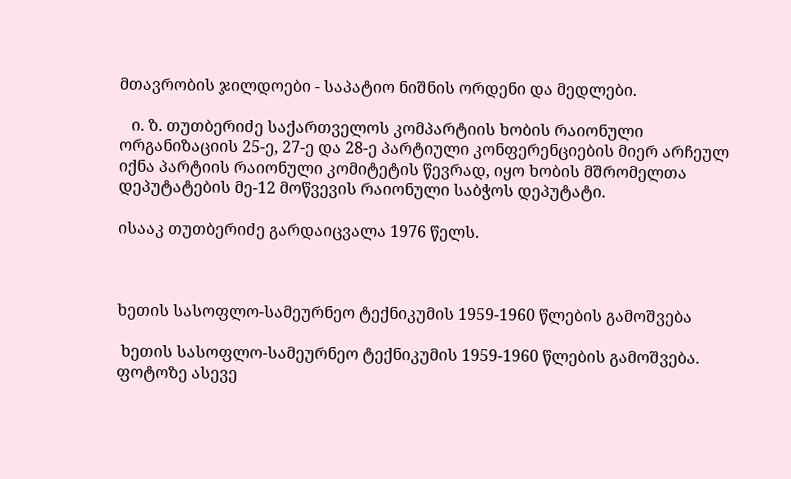მთავრობის ჯილდოები - საპატიო ნიშნის ორდენი და მედლები.

   ი. ზ. თუთბერიძე საქართველოს კომპარტიის ხობის რაიონული ორგანიზაციის 25-ე, 27-ე და 28-ე პარტიული კონფერენციების მიერ არჩეულ იქნა პარტიის რაიონული კომიტეტის წევრად, იყო ხობის მშრომელთა დეპუტატების მე-12 მოწვევის რაიონული საბჭოს დეპუტატი.

ისააკ თუთბერიძე გარდაიცვალა 1976 წელს.



ხეთის სასოფლო-სამეურნეო ტექნიკუმის 1959-1960 წლების გამოშვება

 ხეთის სასოფლო-სამეურნეო ტექნიკუმის 1959-1960 წლების გამოშვება. ფოტოზე ასევე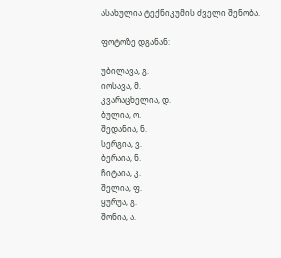ასახულია ტექნიკუმის ძველი შენობა.

ფოტოზე დგანან:

უბილავა, გ.
იოსავა, მ.
კვარაცხელია, დ.
ბულია, ო.
შედანია, ნ.
სერგია, ვ.
ბერაია, ნ.
ჩიტაია, კ.
შელია, ფ.
ყურუა, გ.
შონია, ა.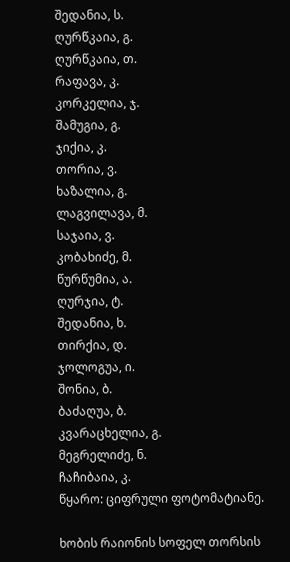შედანია, ს.
ღურწკაია, გ.
ღურწკაია, თ.
რაფავა, კ.
კორკელია, ჯ.
შამუგია, გ.
ჯიქია, კ.
თორია, ვ.
ხაზალია, გ.
ლაგვილავა, მ.
საჯაია, ვ.
კობახიძე, მ.
წურწუმია, ა.
ღურჯია, ტ.
შედანია, ხ.
თირქია, დ.
ჯოლოგუა, ი.
შონია, ბ.
ბაძაღუა, ბ.
კვარაცხელია, გ.
მეგრელიძე, ნ.
ჩაჩიბაია, კ.
წყარო: ციფრული ფოტომატიანე.

ხობის რაიონის სოფელ თორსის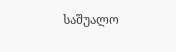საშუალო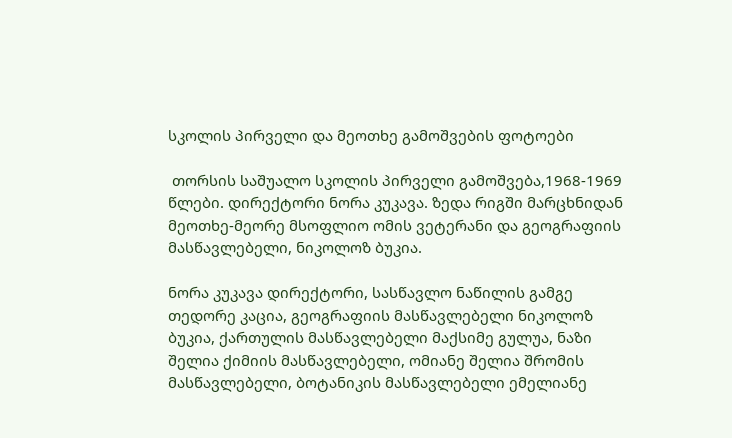სკოლის პირველი და მეოთხე გამოშვების ფოტოები

 თორსის საშუალო სკოლის პირველი გამოშვება,1968-1969 წლები. დირექტორი ნორა კუკავა. ზედა რიგში მარცხნიდან მეოთხე-მეორე მსოფლიო ომის ვეტერანი და გეოგრაფიის მასწავლებელი, ნიკოლოზ ბუკია.

ნორა კუკავა დირექტორი, სასწავლო ნაწილის გამგე თედორე კაცია, გეოგრაფიის მასწავლებელი ნიკოლოზ ბუკია, ქართულის მასწავლებელი მაქსიმე გულუა, ნაზი შელია ქიმიის მასწავლებელი, ომიანე შელია შრომის მასწავლებელი, ბოტანიკის მასწავლებელი ემელიანე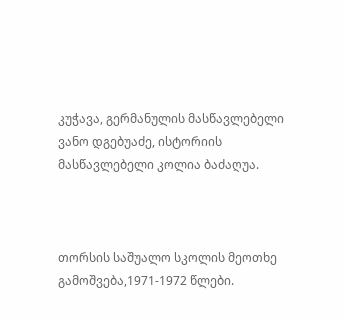კუჭავა, გერმანულის მასწავლებელი ვანო დგებუაძე, ისტორიის მასწავლებელი კოლია ბაძაღუა.



თორსის საშუალო სკოლის მეოთხე გამოშვება,1971-1972 წლები.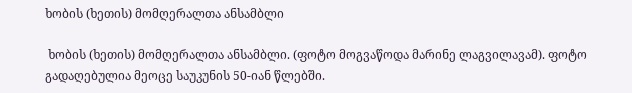ხობის (ხეთის) მომღერალთა ანსამბლი

 ხობის (ხეთის) მომღერალთა ანსამბლი. (ფოტო მოგვაწოდა მარინე ლაგვილავამ). ფოტო გადაღებულია მეოცე საუკუნის 50-იან წლებში.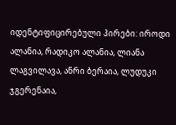იდენტიფიცირებული პირები: იროდი ალანია, რადიკო ალანია, ლიანა ლაგვილავა, ანრი ბერაია, ლუდუკი ჯგერენაია,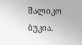შალიკო ბუკია.